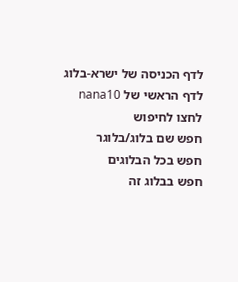לדף הכניסה של ישרא-בלוג
לדף הראשי של nana10
לחצו לחיפוש
חפש שם בלוג/בלוגר
חפש בכל הבלוגים
חפש בבלוג זה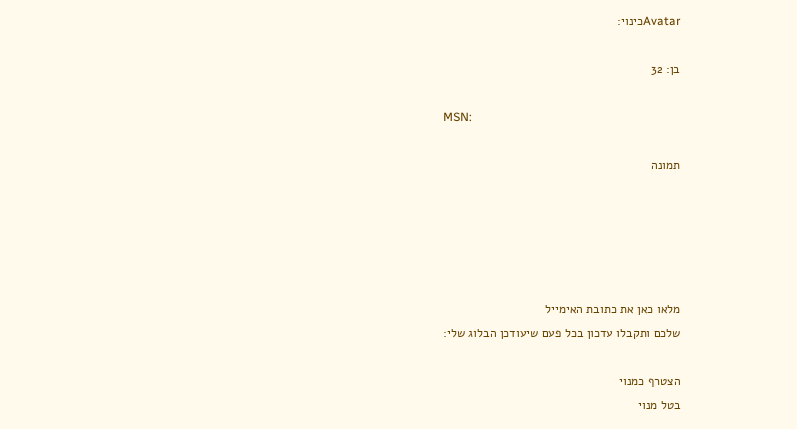Avatarכינוי:

בן: 32

MSN:

תמונה





מלאו כאן את כתובת האימייל
שלכם ותקבלו עדכון בכל פעם שיעודכן הבלוג שלי:

הצטרף כמנוי
בטל מנוי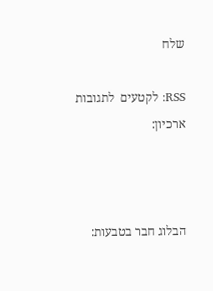שלח

RSS: לקטעים  לתגובות
ארכיון:



הבלוג חבר בטבעות: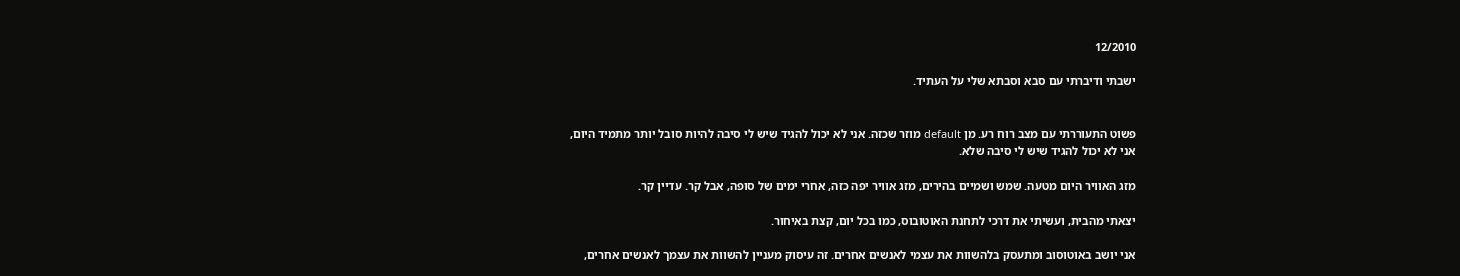12/2010

ישבתי ודיברתי עם סבא וסבתא שלי על העתיד.


פשוט התעוררתי עם מצב רוח רע. מן default מוזר שכזה. אני לא יכול להגיד שיש לי סיבה להיות סובל יותר מתמיד היום,
אני לא יכול להגיד שיש לי סיבה שלא.

מזג האוויר היום מטעה. שמש ושמיים בהירים, מזג אוויר יפה כזה, אחרי ימים של סופה, אבל קר. עדיין קר.

יצאתי מהבית, ועשיתי את דרכי לתחנת האוטובוס, כמו בכל יום, קצת באיחור.

אני יושב באוטוסוב ומתעסק בלהשוות את עצמי לאנשים אחרים. זה עיסוק מעניין להשוות את עצמך לאנשים אחרים,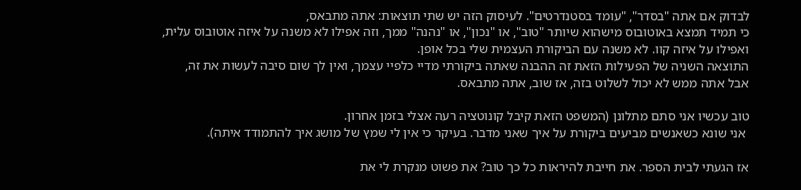לבדוק אם אתה "בסדר", "עומד בסטנדרטים". לעיסוק הזה יש שתי תוצאות: אתה מתבאס,
כי תמיד תמצא באוטובוס מישהוא שיותר "טוב", או "נכון", או "נהנה" ממך, וזה אפילו לא משנה על איזה אוטובוס עלית,
ואפילו על איזה קוו. לא משנה עם הביקורת העצמית שלי בכל אופן.
התוצאה השניה של הפעילות הזאת זה ההבנה שאתה ביקורתי מדיי כלפיי עצמך, ואין לך שום סיבה לעשות את זה,
אבל אתה ממש לא יכול לשלוט בזה, אז שוב, אתה מתבאס.

טוב עכשיו אני סתם מתלונן (המשפט הזאת קיבל קונוטציה רעה אצלי בזמן אחרון.
 אני שונא כשאנשים מביעים ביקורת על איך שאני מדבר. בעיקר כי אין לי שמץ של מושג איך להתמודד איתה).

אז הגעתי לבית הספר. את חייבת להיראות כל כך טוב? את פשוט מנקרת לי את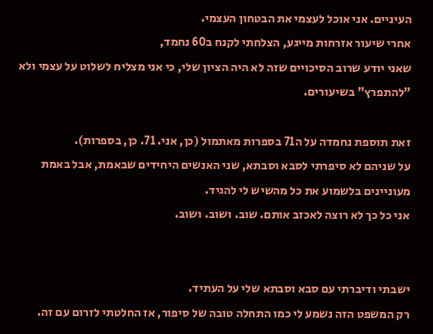העיניים. אני אוכל לעצמי את הבטחון העצמי.
אחרי שיעור אזרחות מייגע, הצלחתי לקנח ב60 נחמד,
שאני יודע שרוב הסיכויים שזה לא היה הציון שלי, כי אני מצליח לשלוט על עצמי ולא "להתפרץ" בשיעורים.

זאת תוספת נחמדה על ה71 בספרות מאתמול (כן, אני. 71. כן, בספרות).
על שניהם לא סיפרתי לסבא וסבתא, שני האנשים היחידים שבאמת, אבל באמת מעוניינים בלשמוע את כל מהשיש לי להגיד.
אני כל כך לא רוצה לאכזב אותם. שוב. ושוב. ושוב.


ישבתי ודיברתי עם סבא וסבתא שלי על העתיד.
רק המשפט הזה נשמע לי כמו התחלה טובה של סיפור, אז החלטתי לזרום עם זה.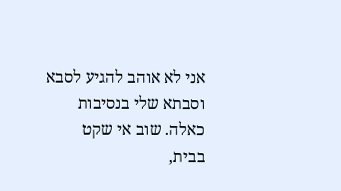אני לא אוהב להגיע לסבא וסבתא שלי בנסיבות כאלה. שוב אי שקט בבית,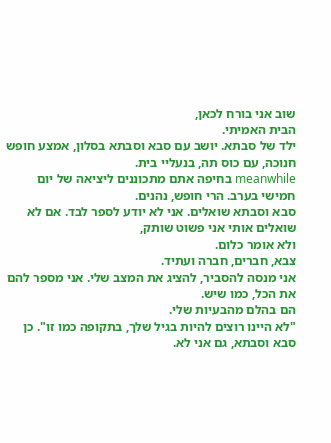שוב אני בורח לכאן,
הבית האמיתי.
ילד של סבתא. יושב עם סבא וסבתא בסלון, אמצע חופש חנוכה, עם כוס תה, בנעליי בית.
meanwhile בחיפה אתם מתכוננים ליציאה של יום חמישי בערב. הרי חופש, נהנים.
סבא וסבתא שואלים. אני לא יודע לספר לבד. אם לא שואלים אותי אני פשוט שותק,
ולא אומר כלום.
צבא, חברים, חברה ועתיד.
אני מנסה להסביר, להציג את המצב שלי. אני מספר להם את הכל, כמו שיש.
הם בהלם מהבעיות שלי.
"לא היינו רוצים להיות בגיל שלך, בתקופה כמו זו". כן סבא וסבתא, גם אני לא.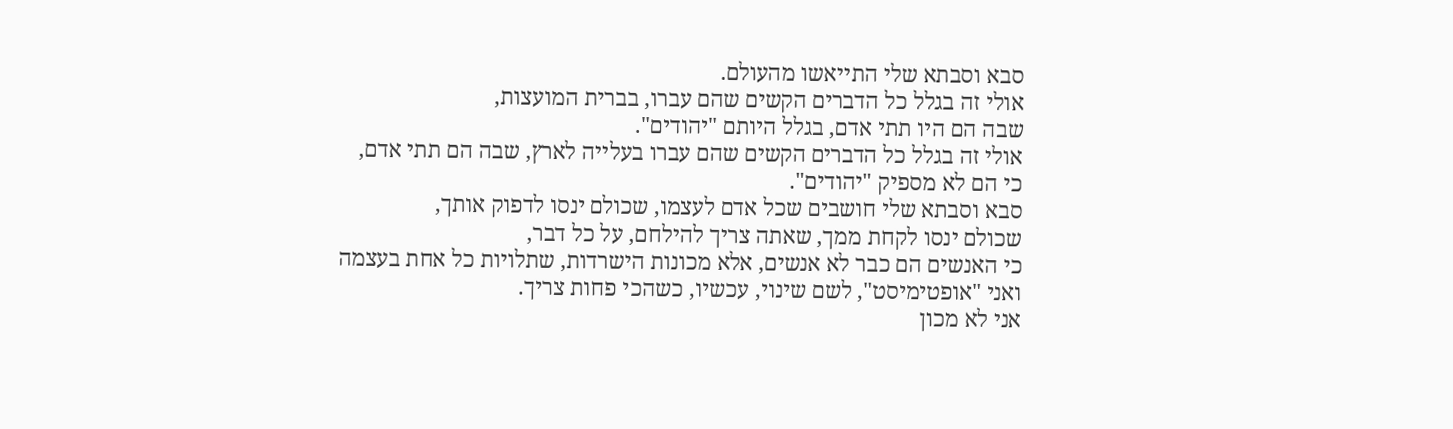סבא וסבתא שלי התייאשו מהעולם.
אולי זה בגלל כל הדברים הקשים שהם עברו, בברית המועצות,
שבה הם היו תתי אדם, בגלל היותם "יהודים".
אולי זה בגלל כל הדברים הקשים שהם עברו בעלייה לארץ, שבה הם תתי אדם,
כי הם לא מספיק "יהודים".
סבא וסבתא שלי חושבים שכל אדם לעצמו, שכולם ינסו לדפוק אותך,
שכולם ינסו לקחת ממך, שאתה צריך להילחם, על כל דבר,
כי האנשים הם כבר לא אנשים, אלא מכונות הישרדות, שתלויות כל אחת בעצמה
ואני "אופטימיסט", לשם שינוי, עכשיו, כשהכי פחות צריך.
אני לא מכון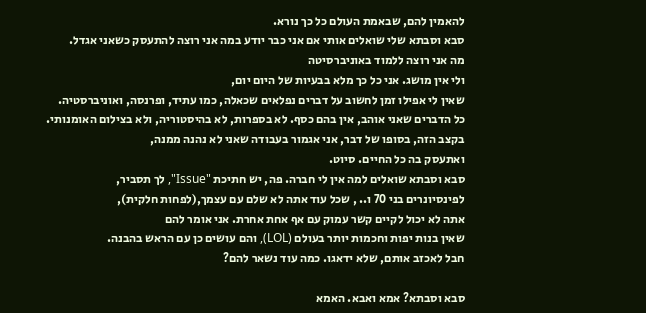להאמין להם, שבאמת העולם כל כך נורא.
סבא וסבתא שלי שואלים אותי אם אני כבר יודע במה אני רוצה להתעסק כשאני אגדל.
מה אני רוצה ללמוד באוניברסיטה
ולי אין מושג. אני כל כך מלא בבעיות של היום יום,
שאין לי אפילו זמן לחשוב על דברים נפלאים שכאלה, כמו עתיד, ופרנסה, ואוניברסטיה.
כל הדברים שאני אוהב, אין בהם כסף. לא בספרות, לא בהיסטוריה, ולא בצילום האומנותי.
בקצב הזה, בסופו של דבר, אני אגמור בעבודה שאני לא נהנה ממנה,
ואתעסק בה כל החיים. סיוט.
סבא וסבתא שואלים למה אין לי חברה. פה, יש חתיכת "Issue", לך תסביר,
לפינסיונרים בני 70 ו.. , שכל עוד אתה לא שלם עם עצמך,(לפחות חלקית),
אתה לא יכול לקיים קשר עמוק עם אף אחת אחרת. אני אומר להם
שאין בנות יפות וחכמות יותר בעולם (LOL), והם עושים כן עם הראש בהבנה.
חבל לאכזב אותם, שלא ידאגו. כמה עוד נשאר להם?

סבא וסבתא? אמא ואבא. האמא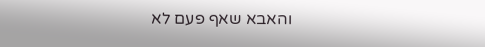והאבא שאף פעם לא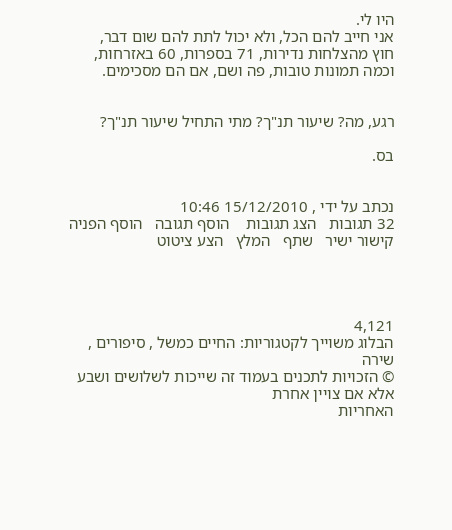היו לי.
אני חייב להם הכל, ולא יכול לתת להם שום דבר,
חוץ מהצלחות נדירות, 71 בספרות, 60 באזרחות,
וכמה תמונות טובות, פה ושם, אם הם מסכימים.


רגע, מה? שיעור תנ"ך? מתי התחיל שיעור תנ"ך?

בס.


נכתב על ידי , 15/12/2010 10:46
32 תגובות   הצג תגובות    הוסף תגובה   הוסף הפניה   קישור ישיר   שתף   המלץ   הצע ציטוט




4,121
הבלוג משוייך לקטגוריות: החיים כמשל , סיפורים , שירה
© הזכויות לתכנים בעמוד זה שייכות לשלושים ושבע אלא אם צויין אחרת
האחריות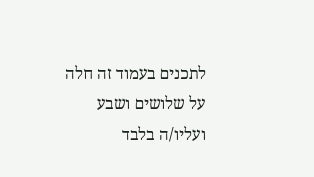לתכנים בעמוד זה חלה על שלושים ושבע ועליו/ה בלבד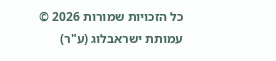כל הזכויות שמורות 2026 © עמותת ישראבלוג (ע"ר)